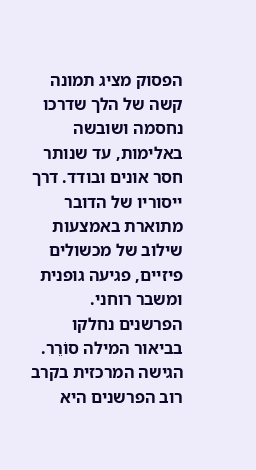הפסוק מציג תמונה קשה של הלך שדרכו נחסמה ושובשה באלימות, עד שנותר חסר אונים ובודד. דרך ייסוריו של הדובר מתוארת באמצעות שילוב של מכשולים פיזיים, פגיעה גופנית ומשבר רוחני.
הפרשנים נחלקו בביאור המילה סוֹרֵר. הגישה המרכזית בקרב רוב הפרשנים היא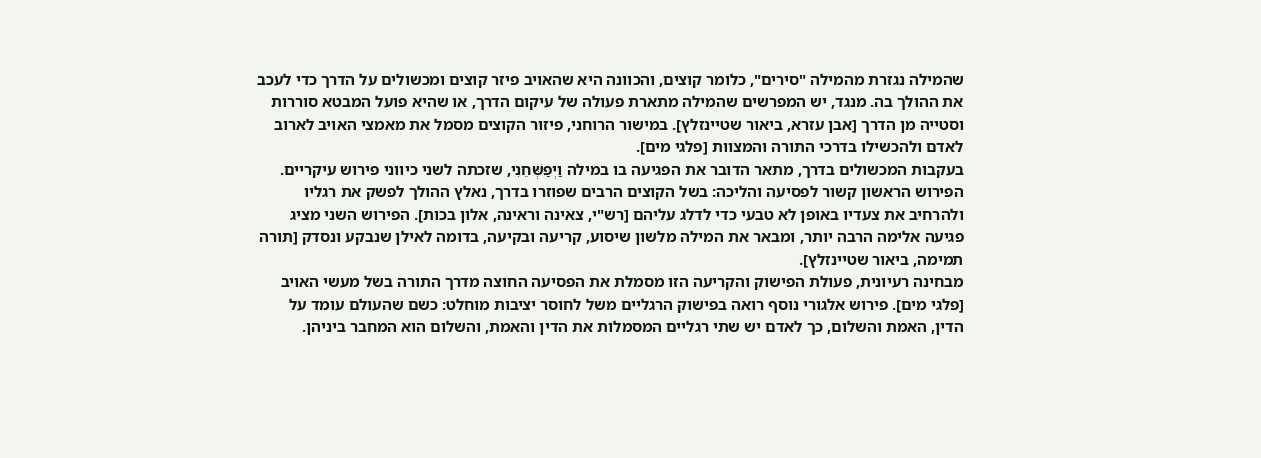שהמילה נגזרת מהמילה "סירים", כלומר קוצים, והכוונה היא שהאויב פיזר קוצים ומכשולים על הדרך כדי לעכב את ההולך בה. מנגד, יש המפרשים שהמילה מתארת פעולה של עיקום הדרך, או שהיא פועל המבטא סוררות וסטייה מן הדרך [אבן עזרא, ביאור שטיינזלץ]. במישור הרוחני, פיזור הקוצים מסמל את מאמצי האויב לארוב לאדם ולהכשילו בדרכי התורה והמצוות [פלגי מים].
בעקבות המכשולים בדרך, מתאר הדובר את הפגיעה בו במילה וַיְפַשְּׁחֵנִי, שזכתה לשני כיווני פירוש עיקריים. הפירוש הראשון קשור לפסיעה והליכה: בשל הקוצים הרבים שפוזרו בדרך, נאלץ ההולך לפשק את רגליו ולהרחיב את צעדיו באופן לא טבעי כדי לדלג עליהם [רש"י, צאינה וראינה, אלון בכות]. הפירוש השני מציג פגיעה אלימה הרבה יותר, ומבאר את המילה מלשון שיסוע, קריעה ובקיעה, בדומה לאילן שנבקע ונסדק [תורה תמימה, ביאור שטיינזלץ].
מבחינה רעיונית, פעולת הפישוק והקריעה הזו מסמלת את הפסיעה החוצה מדרך התורה בשל מעשי האויב [פלגי מים]. פירוש אלגורי נוסף רואה בפישוק הרגליים משל לחוסר יציבות מוחלט: כשם שהעולם עומד על הדין, האמת והשלום, כך לאדם יש שתי רגליים המסמלות את הדין והאמת, והשלום הוא המחבר ביניהן.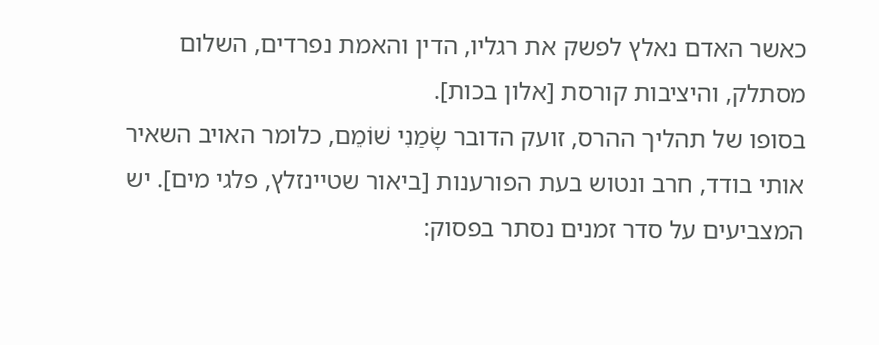כאשר האדם נאלץ לפשק את רגליו, הדין והאמת נפרדים, השלום מסתלק, והיציבות קורסת [אלון בכות].
בסופו של תהליך ההרס, זועק הדובר שָׂמַנִי שׁוֹמֵם, כלומר האויב השאיר אותי בודד, חרב ונטוש בעת הפורענות [ביאור שטיינזלץ, פלגי מים]. יש המצביעים על סדר זמנים נסתר בפסוק: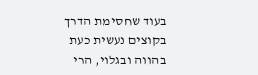בעוד שחסימת הדרך בקוצים נעשית כעת בהווה ובגלוי, הרי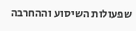שפעולות השיסוע וההחרבה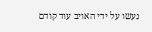נעשו על ידי האויב עוד קודם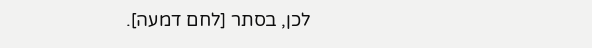לכן, בסתר [לחם דמעה].